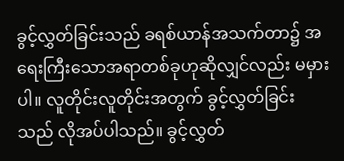ခွင့်လွှတ်ခြင်းသည် ခရစ်ယာန်အသက်တာ၌ အရေးကြီးသောအရာတစ်ခုဟုဆိုလျှင်လည်း မမှားပါ။ လူတိုင်းလူတိုင်းအတွက် ခွင့်လွှတ်ခြင်းသည် လိုအပ်ပါသည်။ ခွင့်လွှတ်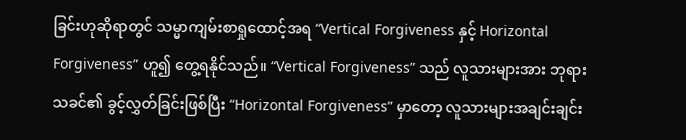ခြင်းဟုဆိုရာတွင် သမ္မာကျမ်းစာရှုထောင့်အရ “Vertical Forgiveness နှင့် Horizontal Forgiveness” ဟူ၍ တွေ့ရနိုင်သည်။ “Vertical Forgiveness” သည် လူသားများအား ဘုရားသခင်၏ ခွင့်လွှတ်ခြင်းဖြစ်ပြီး “Horizontal Forgiveness” မှာတော့ လူသားများအချင်းချင်း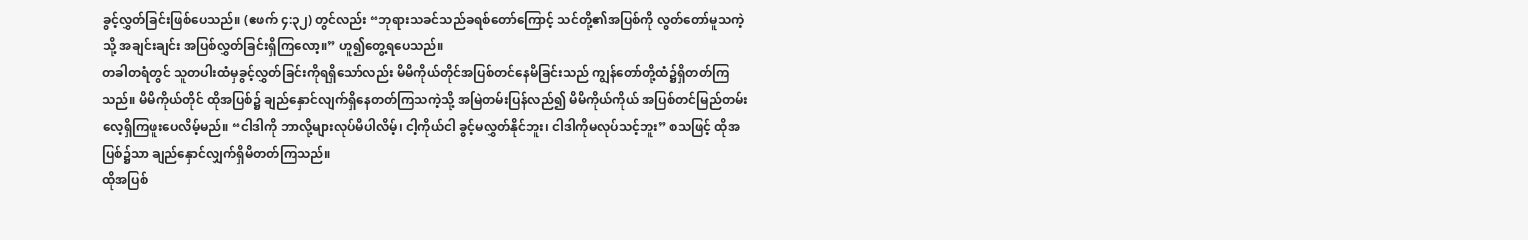ခွင့်လွှတ်ခြင်းဖြစ်ပေသည်။ (ဧဖက် ၄:၃၂) တွင်လည်း “ဘုရားသခင်သည်ခရစ်တော်ကြောင့် သင်တို့၏အပြစ်ကို လွတ်တော်မူသကဲ့သို့ အချင်းချင်း အပြစ်လွှတ်ခြင်းရှိကြလော့။” ဟူ၍တွေ့ရပေသည်။
တခါတရံတွင် သူတပါးထံမှခွင့်လွှတ်ခြင်းကိုရရှိသော်လည်း မိမိကိုယ်တိုင်အပြစ်တင်နေမိခြင်းသည် ကျွန်တော်တို့ထံ၌ရှိတတ်ကြသည်။ မိမိကိုယ်တိုင် ထိုအပြစ်၌ ချည်နှောင်လျက်ရှိနေတတ်ကြသကဲ့သို့ အမြဲတမ်းပြန်လည်၍ မိမိကိုယ်ကိုယ် အပြစ်တင်မြည်တမ်းလေ့ရှိကြဖူးပေလိမ့်မည်။ “ငါဒါကို ဘာလို့များလုပ်မိပါလိမ့်၊ ငါ့ကိုယ်ငါ ခွင့်မလွှတ်နိုင်ဘူး၊ ငါဒါကိုမလုပ်သင့်ဘူး” စသဖြင့် ထိုအပြစ်၌သာ ချည်နှောင်လျှက်ရှိမိတတ်ကြသည်။
ထိုအပြစ်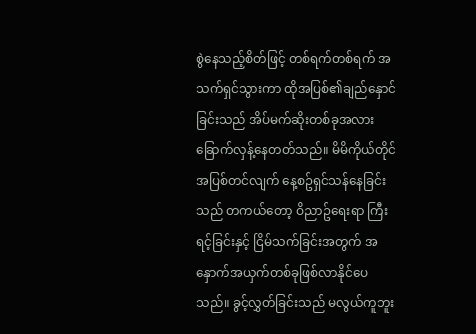စွဲနေသည့်စိတ်ဖြင့် တစ်ရက်တစ်ရက် အသက်ရှင်သွားကာ ထိုအပြစ်၏ချည်နှောင်ခြင်းသည် အိပ်မက်ဆိုးတစ်ခုအလား ခြောက်လှန့်နေတတ်သည်။ မိမိကိုယ်တိုင် အပြစ်တင်လျက် နေ့စဥ်ရှင်သန်နေခြင်းသည် တကယ်တော့ ဝိညာဥ်ရေးရာ ကြီးရင့်ခြင်းနှင့် ငြိမ်သက်ခြင်းအတွက် အနှောက်အယှက်တစ်ခုဖြစ်လာနိုင်ပေသည်။ ခွင့်လွှတ်ခြင်းသည် မလွယ်ကူဘူး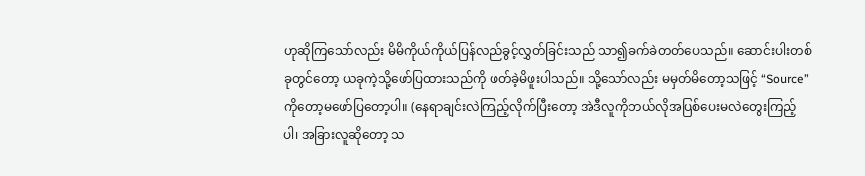ဟုဆိုကြသော်လည်း မိမိကိုယ်ကိုယ်ပြန်လည်ခွင့်လွှတ်ခြင်းသည် သာ၍ခက်ခဲတတ်ပေသည်။ ဆောင်းပါးတစ်ခုတွင်တော့ ယခုကဲ့သို့ဖော်ပြထားသည်ကို ဖတ်ခဲ့မိဖူးပါသည်။ သို့သော်လည်း မမှတ်မိတော့သဖြင့် “Source” ကိုတော့မဖော်ပြတော့ပါ။ (နေရာချင်းလဲကြည့်လိုက်ပြီးတော့ အဲဒီလူကိုဘယ်လိုအပြစ်ပေးမလဲတွေးကြည့်ပါ၊ အခြားလူဆိုတော့ သ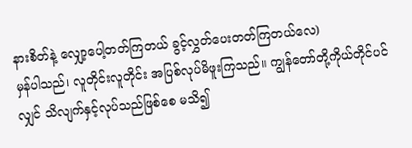နားစိတ်နဲ့ လျှော့ပေါ့တတ်ကြတယ် ခွင့်လွှတ်ပေးတတ်ကြတယ်လေ)
မှန်ပါသည်၊ လူတိုင်းလူတိုင်း အပြစ်လုပ်မိဖူးကြသည်။ ကျွန်တော်တို့ကိုယ်တိုင်ပင်လျှင် သိလျက်နှင့်လုပ်သည်ဖြစ်စေ မသိ၍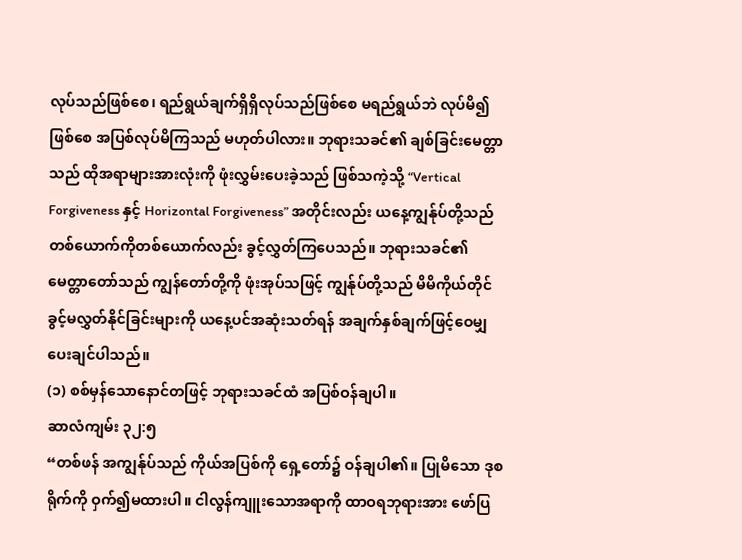လုပ်သည်ဖြစ်စေ၊ ရည်ရွယ်ချက်ရှိရှိလုပ်သည်ဖြစ်စေ မရည်ရွယ်ဘဲ လုပ်မိ၍ဖြစ်စေ အပြစ်လုပ်မိကြသည် မဟုတ်ပါလား။ ဘုရားသခင်၏ ချစ်ခြင်းမေတ္တာသည် ထိုအရာများအားလုံးကို ဖုံးလွှမ်းပေးခဲ့သည် ဖြစ်သကဲ့သို့ “Vertical Forgiveness နှင့် Horizontal Forgiveness” အတိုင်းလည်း ယနေ့ကျွန်ုပ်တို့သည် တစ်ယောက်ကိုတစ်ယောက်လည်း ခွင့်လွှတ်ကြပေသည်။ ဘုရားသခင်၏မေတ္တာတော်သည် ကျွန်တော်တို့ကို ဖုံးအုပ်သဖြင့် ကျွန်ုပ်တို့သည် မိမိကိုယ်တိုင် ခွင့်မလွှတ်နိုင်ခြင်းများကို ယနေ့ပင်အဆုံးသတ်ရန် အချက်နှစ်ချက်ဖြင့်ဝေမျှပေးချင်ပါသည်။
(၁) စစ်မှန်သောနောင်တဖြင့် ဘုရားသခင်ထံ အပြစ်ဝန်ချပါ။
ဆာလံကျမ်း ၃၂:၅
“တစ်ဖန် အကျွန်ုပ်သည် ကိုယ်အပြစ်ကို ရှေ့တော်၌ ဝန်ချပါ၏။ ပြုမိသော ဒုစရိုက်ကို ဝှက်၍မထားပါ။ ငါလွန်ကျူးသောအရာကို ထာဝရဘုရားအား ဖော်ပြ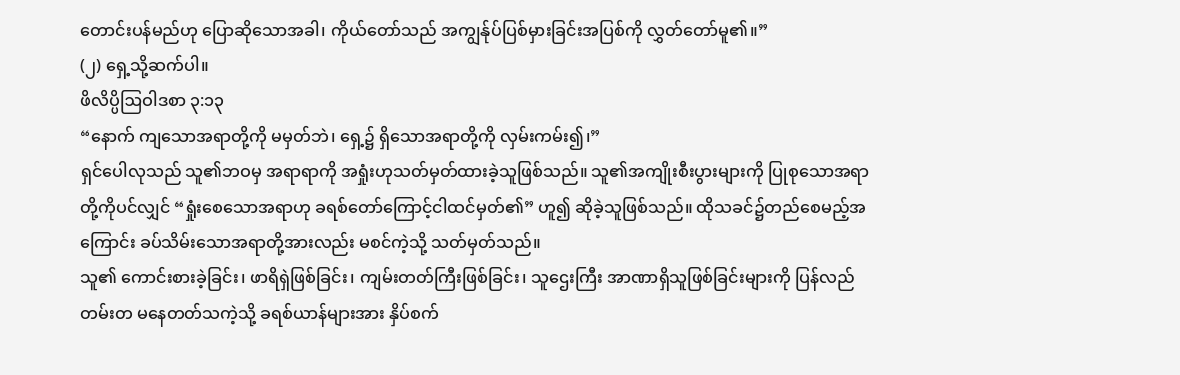တောင်းပန်မည်ဟု ပြောဆိုသောအခါ၊ ကိုယ်တော်သည် အကျွန်ုပ်ပြစ်မှားခြင်းအပြစ်ကို လွှတ်တော်မူ၏။”
(၂) ရှေ့သို့ဆက်ပါ။
ဖိလိပ္ပိဩဝါဒစာ ၃:၁၃
“နောက် ကျသောအရာတို့ကို မမှတ်ဘဲ၊ ရှေ့၌ ရှိသောအရာတို့ကို လှမ်းကမ်း၍၊”
ရှင်ပေါလုသည် သူ၏ဘဝမှ အရာရာကို အရှုံးဟုသတ်မှတ်ထားခဲ့သူဖြစ်သည်။ သူ၏အကျိုးစီးပွားများကို ပြုစုသောအရာတို့ကိုပင်လျှင် “ရှုံးစေသောအရာဟု ခရစ်တော်ကြောင့်ငါထင်မှတ်၏” ဟူ၍ ဆိုခဲ့သူဖြစ်သည်။ ထိုသခင်၌တည်စေမည့်အကြောင်း ခပ်သိမ်းသောအရာတို့အားလည်း မစင်ကဲ့သို့ သတ်မှတ်သည်။
သူ၏ ကောင်းစားခဲ့ခြင်း၊ ဖာရိရှဲဖြစ်ခြင်း၊ ကျမ်းတတ်ကြီးဖြစ်ခြင်း၊ သူဌေးကြီး အာဏာရှိသူဖြစ်ခြင်းများကို ပြန်လည်တမ်းတ မနေတတ်သကဲ့သို့ ခရစ်ယာန်များအား နှိပ်စက်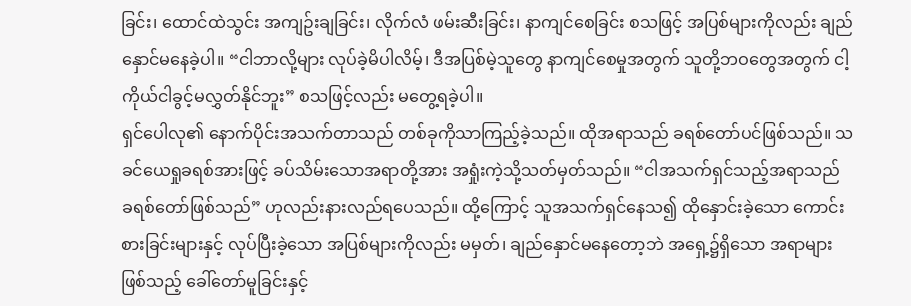ခြင်း၊ ထောင်ထဲသွင်း အကျဥ်းချခြင်း၊ လိုက်လံ ဖမ်းဆီးခြင်း၊ နာကျင်စေခြင်း စသဖြင့် အပြစ်များကိုလည်း ချည်နှောင်မနေခဲ့ပါ။ “ငါဘာလို့များ လုပ်ခဲ့မိပါလိမ့်၊ ဒီအပြစ်မဲ့သူတွေ နာကျင်စေမှုအတွက် သူတို့ဘဝတွေအတွက် ငါ့ကိုယ်ငါခွင့်မလွှတ်နိုင်ဘူး” စသဖြင့်လည်း မတွေ့ရခဲ့ပါ။
ရှင်ပေါလု၏ နောက်ပိုင်းအသက်တာသည် တစ်ခုကိုသာကြည့်ခဲ့သည်။ ထိုအရာသည် ခရစ်တော်ပင်ဖြစ်သည်။ သခင်ယေရှုခရစ်အားဖြင့် ခပ်သိမ်းသောအရာတို့အား အရှုံးကဲ့သို့သတ်မှတ်သည်။ “ငါအသက်ရှင်သည့်အရာသည် ခရစ်တော်ဖြစ်သည်” ဟုလည်းနားလည်ရပေသည်။ ထို့ကြောင့် သူအသက်ရှင်နေသ၍ ထိုနှောင်းခဲ့သော ကောင်းစားခြင်းများနှင့် လုပ်ပြီးခဲ့သော အပြစ်များကိုလည်း မမှတ်၊ ချည်နှောင်မနေတော့ဘဲ အရှေ့၌ရှိသော အရာများဖြစ်သည့် ခေါ်တော်မူခြင်းနှင့်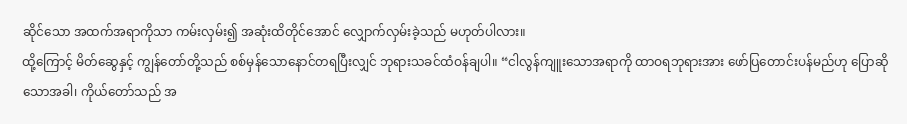ဆိုင်သော အထက်အရာကိုသာ ကမ်းလှမ်း၍ အဆုံးထိတိုင်အောင် လျှောက်လှမ်းခဲ့သည် မဟုတ်ပါလား။
ထို့ကြောင့် မိတ်ဆွေနှင့် ကျွန်တော်တို့သည် စစ်မှန်သောနောင်တရပြီးလျှင် ဘုရားသခင်ထံဝန်ချပါ။ “ငါလွန်ကျူးသောအရာကို ထာဝရဘုရားအား ဖော်ပြတောင်းပန်မည်ဟု ပြောဆိုသောအခါ၊ ကိုယ်တော်သည် အ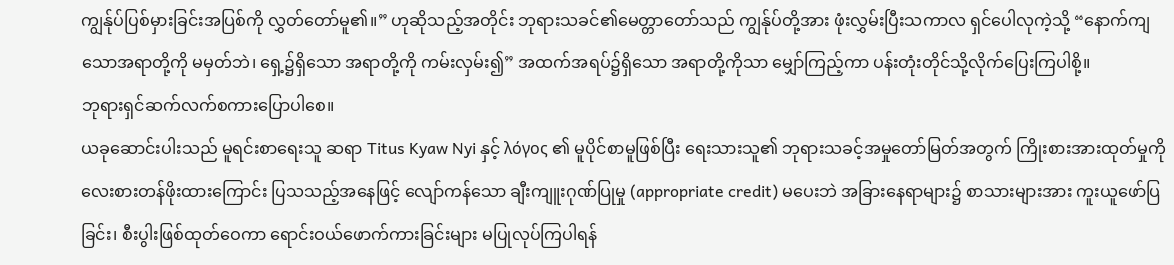ကျွန်ုပ်ပြစ်မှားခြင်းအပြစ်ကို လွှတ်တော်မူ၏။” ဟုဆိုသည့်အတိုင်း ဘုရားသခင်၏မေတ္တာတော်သည် ကျွန်ုပ်တို့အား ဖုံးလွှမ်းပြီးသကာလ ရှင်ပေါလုကဲ့သို့ “နောက်ကျသောအရာတို့ကို မမှတ်ဘဲ၊ ရှေ့၌ရှိသော အရာတို့ကို ကမ်းလှမ်း၍” အထက်အရပ်၌ရှိသော အရာတို့ကိုသာ မျှော်ကြည့်ကာ ပန်းတုံးတိုင်သို့လိုက်ပြေးကြပါစို့။
ဘုရားရှင်ဆက်လက်စကားပြောပါစေ။
ယခုဆောင်းပါးသည် မူရင်းစာရေးသူ ဆရာ Titus Kyaw Nyi နှင့် λόγος ၏ မူပိုင်စာမူဖြစ်ပြီး ရေးသားသူ၏ ဘုရားသခင့်အမှုတော်မြတ်အတွက် ကြိုးစားအားထုတ်မှုကို လေးစားတန်ဖိုးထားကြောင်း ပြသသည့်အနေဖြင့် လျော်ကန်သော ချီးကျူးဂုဏ်ပြုမှု (appropriate credit) မပေးဘဲ အခြားနေရာများ၌ စာသားများအား ကူးယူဖော်ပြခြင်း၊ စီးပွါးဖြစ်ထုတ်ဝေကာ ရောင်းဝယ်ဖောက်ကားခြင်းများ မပြုလုပ်ကြပါရန်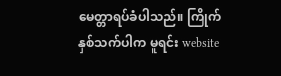မေတ္တာရပ်ခံပါသည်။ ကြိုက်နှစ်သက်ပါက မူရင်း website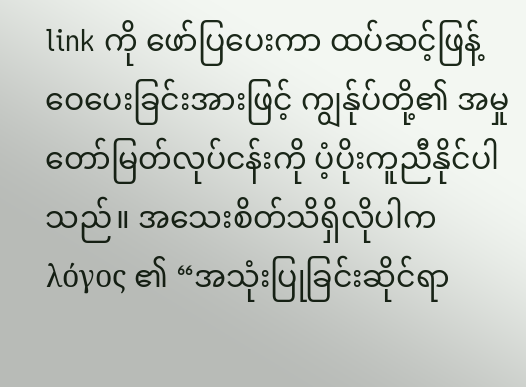link ကို ဖော်ပြပေးကာ ထပ်ဆင့်ဖြန့်ဝေပေးခြင်းအားဖြင့် ကျွန်ုပ်တို့၏ အမှုတော်မြတ်လုပ်ငန်းကို ပံ့ပိုးကူညီနိုင်ပါသည်။ အသေးစိတ်သိရှိလိုပါက λόγος ၏ “အသုံးပြုခြင်းဆိုင်ရာ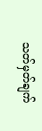သတ်မှတ်ချက်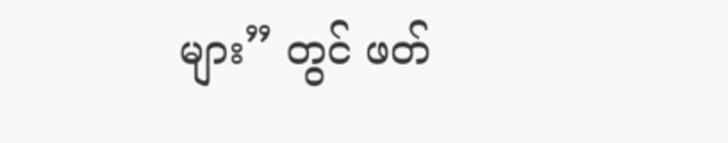များ” တွင် ဖတ်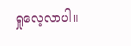ရှုလေ့လာပါ။